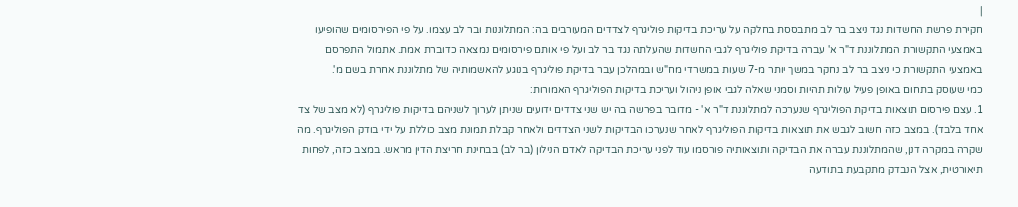|
חקירת פרשת החשדות נגד ניצב בר לב מתבססת בחלקה על עריכת בדיקות פוליגרף לצדדים המעורבים בה: המתלוננות ובר לב עצמו. על פי הפירסומים שהופיעו באמצעי התקשורת המתלוננת ד"ר א' עברה בדיקת פוליגרף לגבי החשדות שהעלתה נגד בר לב ועל פי אותם פירסומים נמצאה כדוברת אמת. אתמול התפרסם באמצעי התקשורת כי ניצב בר לב נחקר במשך יותר מ-7 שעות במשרדי מח"ש ובמהלכן עבר בדיקת פוליגרף בנוגע להאשמותיה של מתלוננת אחרת בשם מ'.
כמי שעוסק בתחום באופן פעיל עולות תהיות וסמני שאלה לגבי אופן ניהול ועריכת בדיקות הפוליגרף האמורות:
1. עצם פירסום תוצאות בדיקת הפוליגרף שנערכה למתלוננת ד"ר א' - מדובר בפרשה בה יש שני צדדים ידועים שניתן לערוך לשניהם בדיקות פוליגרף (לא מצב של צד אחד בלבד). במצב כזה חשוב לגבש את תוצאות בדיקות הפוליגרף לאחר שנערכו הבדיקות לשני הצדדים ולאחר קבלת תמונת מצב כוללת על ידי בודק הפוליגרף. מה שקרה במקרה דנן, שהמתלוננת עברה את הבדיקה ותוצאותיה פורסמו עוד לפני עריכת הבדיקה לאדם הנילון (בר לב) בבחינת חריצת הדין מראש. במצב כזה, לפחות תיאורטית, אצל הנבדק מתקבעת בתודעה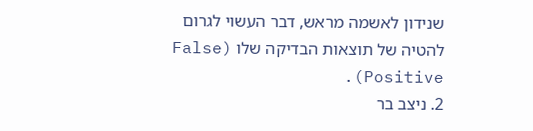שנידון לאשמה מראש, דבר העשוי לגרום להטיה של תוצאות הבדיקה שלו (False Positive).
2. ניצב בר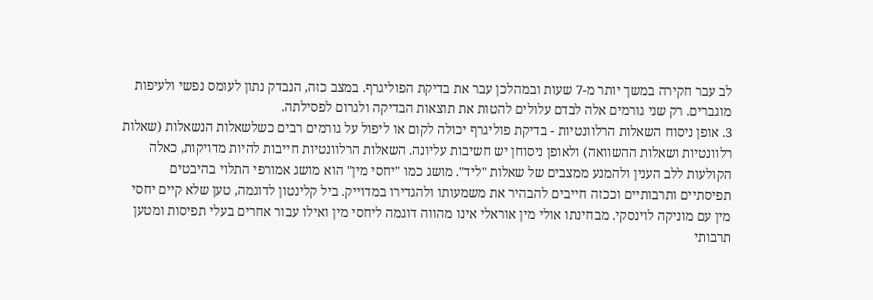לב עבר חקירה במשך יותר מ-7 שעות ובמהלכן עבר את בדיקת הפוליגרף. במצב כזה, הנבדק נתון לעומס נפשי ולעיפות מוגברים. רק שני גורמים אלה לבדם עלולים להטות את תוצאות הבדיקה ולגרום לפסילתה.
3. אופן ניסוח השאלות הרלוונטיות - בדיקת פוליגרף יכולה לקום או ליפול על גורמים רבים כשלשאלות הנשאלות (שאלות רלוונטיות ושאלות ההשוואה) ולאופן ניסוחן יש חשיבות עליונה. השאלות הרלוונטיות חייבות להיות מדויקות, כאלה הקולעות ללב הענין ולהמנע ממצבים של שאלות "ליד". מושג כמו "יחסי מין" הוא מושג אמורפי התלוי בהיבטים תפיסתיים ותרבותיים וככזה חייבים להבהיר את משמעותו ולהגדירו במדוייק. ביל קלינטון לדוגמה, טען שלא קיים יחסי מין עם מוניקה לוינסקי. מבחינתו אולי מין אוראלי אינו מהווה דוגמה ליחסי מין ואילו עבור אחרים בעלי תפיסות ומטען תרבותי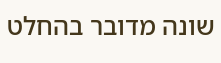שונה מדובר בהחלט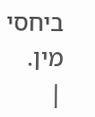ביחסי מין.
|